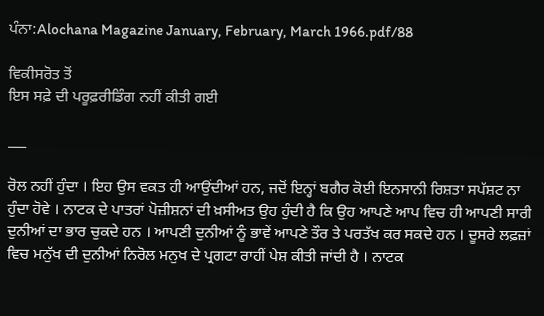ਪੰਨਾ:Alochana Magazine January, February, March 1966.pdf/88

ਵਿਕੀਸਰੋਤ ਤੋਂ
ਇਸ ਸਫ਼ੇ ਦੀ ਪਰੂਫ਼ਰੀਡਿੰਗ ਨਹੀਂ ਕੀਤੀ ਗਈ

___

ਰੋਲ ਨਹੀਂ ਹੁੰਦਾ । ਇਹ ਉਸ ਵਕਤ ਹੀ ਆਉਂਦੀਆਂ ਹਨ, ਜਦੋਂ ਇਨ੍ਹਾਂ ਬਗੈਰ ਕੋਈ ਇਨਸਾਨੀ ਰਿਸ਼ਤਾ ਸਪੱਸ਼ਟ ਨਾ ਹੁੰਦਾ ਹੋਵੇ । ਨਾਟਕ ਦੇ ਪਾਤਰਾਂ ਪੋਜ਼ੀਸ਼ਨਾਂ ਦੀ ਖ਼ਸੀਅਤ ਉਹ ਹੁੰਦੀ ਹੈ ਕਿ ਉਹ ਆਪਣੇ ਆਪ ਵਿਚ ਹੀ ਆਪਣੀ ਸਾਰੀ ਦੁਨੀਆਂ ਦਾ ਭਾਰ ਚੁਕਦੇ ਹਨ । ਆਪਣੀ ਦੁਨੀਆਂ ਨੂੰ ਭਾਵੇਂ ਆਪਣੇ ਤੌਰ ਤੇ ਪਰਤੱਖ ਕਰ ਸਕਦੇ ਹਨ । ਦੂਸਰੇ ਲਫ਼ਜ਼ਾਂ ਵਿਚ ਮਨੁੱਖ ਦੀ ਦੁਨੀਆਂ ਨਿਰੋਲ ਮਨੁਖ ਦੇ ਪ੍ਰਗਟਾ ਰਾਹੀਂ ਪੇਸ਼ ਕੀਤੀ ਜਾਂਦੀ ਹੈ । ਨਾਟਕ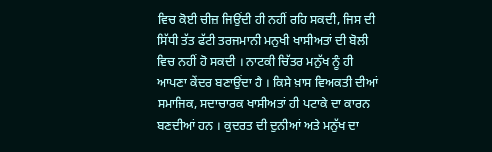ਵਿਚ ਕੋਈ ਚੀਜ਼ ਜਿਉਂਦੀ ਹੀ ਨਹੀਂ ਰਹਿ ਸਕਦੀ, ਜਿਸ ਦੀ ਸਿੱਧੀ ਤੱਤ ਫੱਟੀ ਤਰਜਮਾਨੀ ਮਨੁਖੀ ਖਾਸੀਅਤਾਂ ਦੀ ਬੋਲੀ ਵਿਚ ਨਹੀਂ ਹੋ ਸਕਦੀ । ਨਾਟਕੀ ਚਿੱਤਰ ਮਨੁੱਖ ਨੂੰ ਹੀ ਆਪਣਾ ਕੇਂਦਰ ਬਣਾਉਂਦਾ ਹੈ । ਕਿਸੇ ਖ਼ਾਸ ਵਿਅਕਤੀ ਦੀਆਂ ਸਮਾਜਿਕ, ਸਦਾਚਾਰਕ ਖਾਸੀਅਤਾਂ ਹੀ ਪਟਾਕੇ ਦਾ ਕਾਰਨ ਬਣਦੀਆਂ ਹਨ । ਕੁਦਰਤ ਦੀ ਦੁਨੀਆਂ ਅਤੇ ਮਨੁੱਖ ਦਾ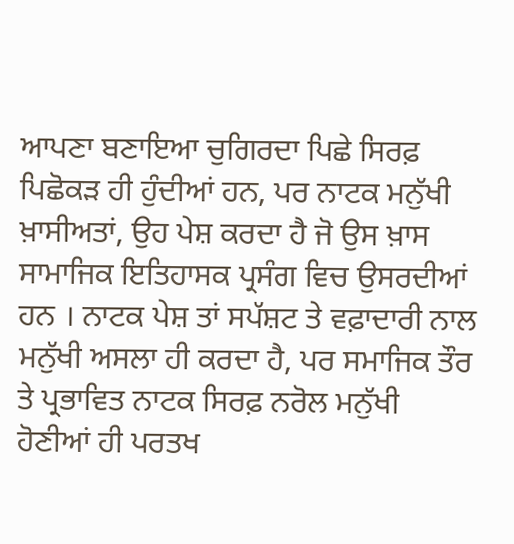ਆਪਣਾ ਬਣਾਇਆ ਚੁਗਿਰਦਾ ਪਿਛੇ ਸਿਰਫ਼ ਪਿਛੋਕੜ ਹੀ ਹੁੰਦੀਆਂ ਹਨ, ਪਰ ਨਾਟਕ ਮਨੁੱਖੀ ਖ਼ਾਸੀਅਤਾਂ, ਉਹ ਪੇਸ਼ ਕਰਦਾ ਹੈ ਜੋ ਉਸ ਖ਼ਾਸ ਸਾਮਾਜਿਕ ਇਤਿਹਾਸਕ ਪ੍ਰਸੰਗ ਵਿਚ ਉਸਰਦੀਆਂ ਹਨ । ਨਾਟਕ ਪੇਸ਼ ਤਾਂ ਸਪੱਸ਼ਟ ਤੇ ਵਫ਼ਾਦਾਰੀ ਨਾਲ ਮਨੁੱਖੀ ਅਸਲਾ ਹੀ ਕਰਦਾ ਹੈ, ਪਰ ਸਮਾਜਿਕ ਤੌਰ ਤੇ ਪ੍ਰਭਾਵਿਤ ਨਾਟਕ ਸਿਰਫ਼ ਨਰੋਲ ਮਨੁੱਖੀ ਹੋਣੀਆਂ ਹੀ ਪਰਤਖ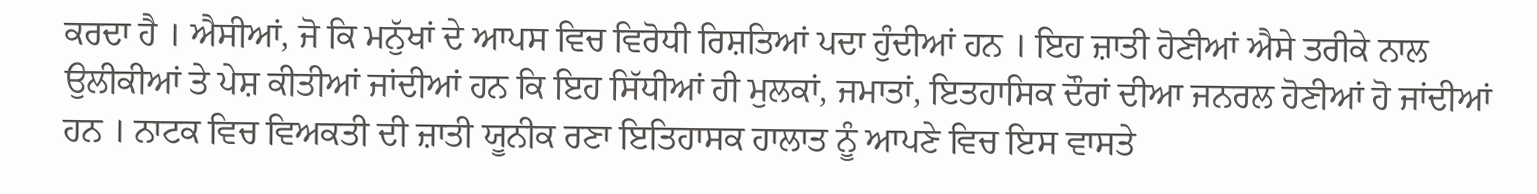ਕਰਦਾ ਹੈ । ਐਸੀਆਂ, ਜੋ ਕਿ ਮਨੁੱਖਾਂ ਦੇ ਆਪਸ ਵਿਚ ਵਿਰੋਧੀ ਰਿਸ਼ਤਿਆਂ ਪਦਾ ਹੁੰਦੀਆਂ ਹਨ । ਇਹ ਜ਼ਾਤੀ ਹੋਣੀਆਂ ਐਸੇ ਤਰੀਕੇ ਨਾਲ ਉਲੀਕੀਆਂ ਤੇ ਪੇਸ਼ ਕੀਤੀਆਂ ਜਾਂਦੀਆਂ ਹਨ ਕਿ ਇਹ ਸਿੱਧੀਆਂ ਹੀ ਮੁਲਕਾਂ, ਜਮਾਤਾਂ, ਇਤਹਾਸਿਕ ਦੌਰਾਂ ਦੀਆ ਜਨਰਲ ਹੋਣੀਆਂ ਹੋ ਜਾਂਦੀਆਂ ਹਨ । ਨਾਟਕ ਵਿਚ ਵਿਅਕਤੀ ਦੀ ਜ਼ਾਤੀ ਯੂਨੀਕ ਰਣਾ ਇਤਿਹਾਸਕ ਹਾਲਾਤ ਨੂੰ ਆਪਣੇ ਵਿਚ ਇਸ ਵਾਸਤੇ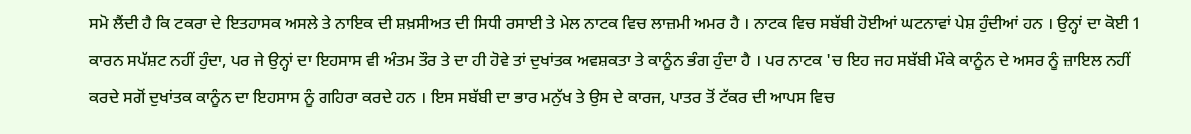ਸਮੋ ਲੈਂਦੀ ਹੈ ਕਿ ਟਕਰਾ ਦੇ ਇਤਹਾਸਕ ਅਸਲੇ ਤੇ ਨਾਇਕ ਦੀ ਸ਼ਖ਼ਸੀਅਤ ਦੀ ਸਿਧੀ ਰਸਾਈ ਤੇ ਮੇਲ ਨਾਟਕ ਵਿਚ ਲਾਜ਼ਮੀ ਅਮਰ ਹੈ । ਨਾਟਕ ਵਿਚ ਸਬੱਬੀ ਹੋਈਆਂ ਘਟਨਾਵਾਂ ਪੇਸ਼ ਹੁੰਦੀਆਂ ਹਨ । ਉਨ੍ਹਾਂ ਦਾ ਕੋਈ 1 ਕਾਰਨ ਸਪੱਸ਼ਟ ਨਹੀਂ ਹੁੰਦਾ, ਪਰ ਜੇ ਉਨ੍ਹਾਂ ਦਾ ਇਹਸਾਸ ਵੀ ਅੰਤਮ ਤੌਰ ਤੇ ਦਾ ਹੀ ਹੋਵੇ ਤਾਂ ਦੁਖਾਂਤਕ ਅਵਸ਼ਕਤਾ ਤੇ ਕਾਨੂੰਨ ਭੰਗ ਹੁੰਦਾ ਹੈ । ਪਰ ਨਾਟਕ 'ਚ ਇਹ ਜਹ ਸਬੱਬੀ ਮੌਕੇ ਕਾਨੂੰਨ ਦੇ ਅਸਰ ਨੂੰ ਜ਼ਾਇਲ ਨਹੀਂ ਕਰਦੇ ਸਗੋਂ ਦੁਖਾਂਤਕ ਕਾਨੂੰਨ ਦਾ ਇਹਸਾਸ ਨੂੰ ਗਹਿਰਾ ਕਰਦੇ ਹਨ । ਇਸ ਸਬੱਬੀ ਦਾ ਭਾਰ ਮਨੁੱਖ ਤੇ ਉਸ ਦੇ ਕਾਰਜ, ਪਾਤਰ ਤੋਂ ਟੱਕਰ ਦੀ ਆਪਸ ਵਿਚ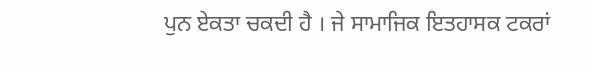ਪੁਨ ਏਕਤਾ ਚਕਦੀ ਹੈ । ਜੇ ਸਾਮਾਜਿਕ ਇਤਹਾਸਕ ਟਕਰਾਂ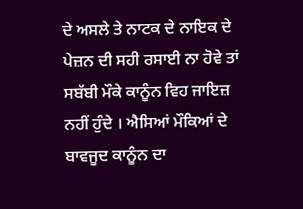ਦੇ ਅਸਲੇ ਤੇ ਨਾਟਕ ਦੇ ਨਾਇਕ ਦੇ ਪੇਜ਼ਨ ਦੀ ਸਹੀ ਰਸਾਈ ਨਾ ਹੋਵੇ ਤਾਂ ਸਬੱਬੀ ਮੌਕੇ ਕਾਨੂੰਨ ਵਿਹ ਜਾਇਜ਼ ਨਹੀਂ ਹੁੰਦੇ । ਐਸਿਆਂ ਮੌਕਿਆਂ ਦੇ ਬਾਵਜੂਦ ਕਾਨੂੰਨ ਦਾ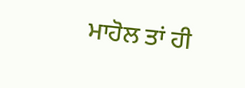ਮਾਹੋਲ ਤਾਂ ਹੀ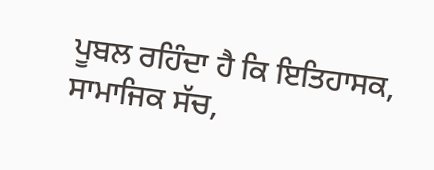ਪੂਬਲ ਰਹਿੰਦਾ ਹੈ ਕਿ ਇਤਿਹਾਸਕ, ਸਾਮਾਜਿਕ ਸੱਚ,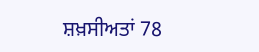ਸ਼ਖ਼ਸੀਅਤਾਂ 78